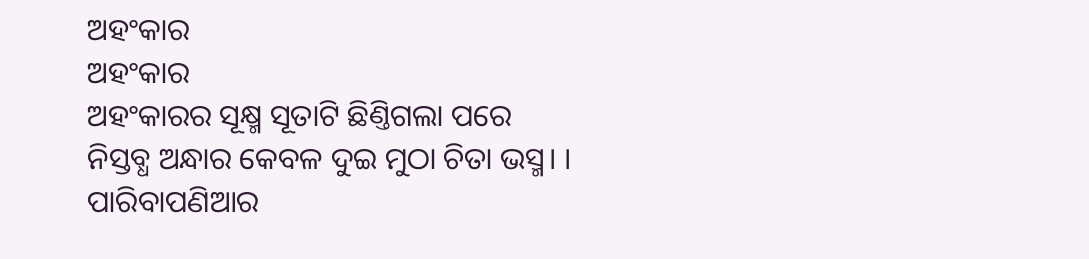ଅହଂକାର
ଅହଂକାର
ଅହଂକାରର ସୂକ୍ଷ୍ମ ସୂତାଟି ଛିଣ୍ତିଗଲା ପରେ
ନିସ୍ତବ୍ଧ ଅନ୍ଧାର କେବଳ ଦୁଇ ମୁଠା ଚିତା ଭସ୍ମ। ।
ପାରିବାପଣିଆର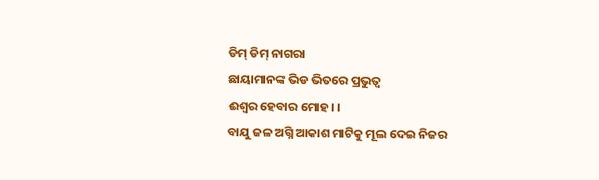ଡିମ୍ ଡିମ୍ ନାଗରା
ଛାୟାମାନଙ୍କ ଭିଡ ଭିତରେ ପ୍ରଭୁତ୍ୱ
ଈଶ୍ୱର ହେବାର ମୋହ। ।
ବାଯୁ ଜଳ ଅଗ୍ନି ଆକାଶ ମାଟିକୁ ମୂଲ ଦେଇ ନିଜର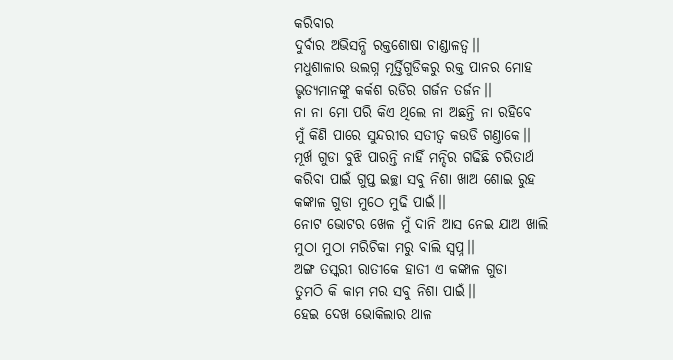କରିବାର
ଦୁର୍ବାର ଅଭିସନ୍ଧି ରକ୍ତଶୋଷା ଚାଣ୍ଡାଳତ୍ୱ।।
ମଧୁଶାଳାର ଉଲଗ୍ନ ମୂର୍ତ୍ତିଗୁଡିକରୁ ରକ୍ତ ପାନର ମୋହ
ଭୃତ୍ୟମାନଙ୍କୁ କର୍କଶ ରଡିର ଗର୍ଜନ ତର୍ଜନ।।
ନା ନା ମୋ ପରି କିଏ ଥିଲେ ନା ଅଛନ୍ତି ନା ରହିବେ
ମୁଁ କିଣି ପାରେ ସୁନ୍ଦରୀର ସତୀତ୍ୱ କଉଡି ଗଣ୍ତାକେ।।
ମୂର୍ଖ ଗୁଡା ବୁଝି ପାରନ୍ତି ନାହିଁ ମନ୍ଦିର ଗଢିଛି ଚରିତାର୍ଥ
କରିବା ପାଇଁ ଗୁପ୍ତ ଇଚ୍ଛା ସବୁ ନିଶା ଖାଅ ଶୋଇ ରୁହ
କଙ୍କାଳ ଗୁଡା ମୁଠେ ମୁଢି ପାଇଁ।।
ନୋଟ ଭୋଟର ଖେଳ ମୁଁ ଦାନି ଆସ ନେଇ ଯାଅ ଖାଲି
ମୁଠା ମୁଠା ମରିଚିକା ମରୁ ବାଲି ସ୍ୱପ୍ନ।।
ଅଙ୍ଗ ତସ୍କରୀ ରାତୀକେ ହାତୀ ଏ କଙ୍କାଳ ଗୁଡା
ତୁମଠି କି କାମ ମର ସବୁ ନିଶା ପାଇଁ।।
ହେଇ ଦେଖ ଭୋକିଲାର ଥାଳ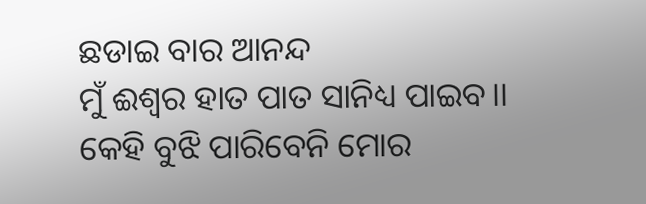ଛଡାଇ ବାର ଆନନ୍ଦ
ମୁଁ ଈଶ୍ୱର ହାତ ପାତ ସାନିଧ୍ୟ ପାଇବ।।
କେହି ବୁଝି ପାରିବେନି ମୋର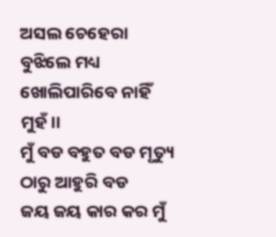ଅସଲ ଚେହେରା
ବୁଝିଲେ ମଧ୍ୟ ଖୋଲିପାରିବେ ନାହିଁ ମୁହଁ।।
ମୁଁ ବଡ ବହୁତ ବଡ ମୃତ୍ୟୁ ଠାରୁ ଆହୁରି ବଡ
ଜୟ ଜୟ କାର କର ମୁଁ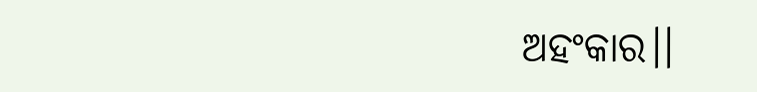ଅହଂକାର।।